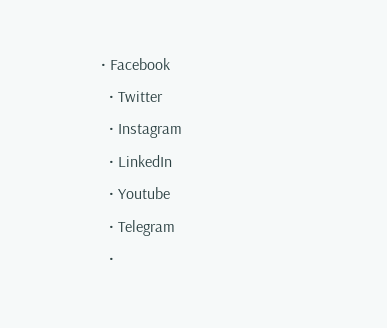• Facebook
  • Twitter
  • Instagram
  • LinkedIn
  • Youtube
  • Telegram
  •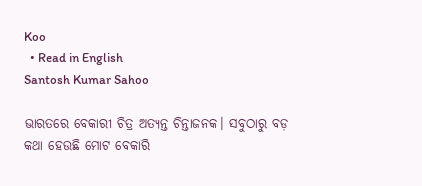Koo
  • Read in English
Santosh Kumar Sahoo

ଭାରତରେ ବେକାରୀ ଚିତ୍ର ଅତ୍ୟନ୍ତ ଚିନ୍ତାଜନକ। ସବୁଠାରୁ ବଡ଼ କଥା ହେଉଛି ମୋଟ ବେକାରି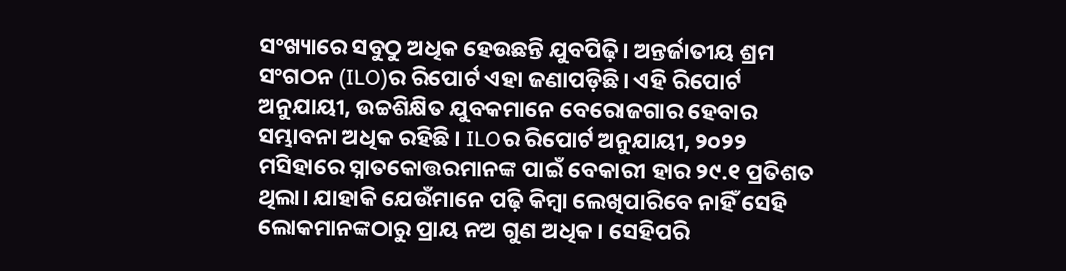ସଂଖ୍ୟାରେ ସବୁଠୁ ଅଧିକ ହେଉଛନ୍ତି ଯୁବପିଢ଼ି। ଅନ୍ତର୍ଜାତୀୟ ଶ୍ରମ ସଂଗଠନ (ILO)ର ରିପୋର୍ଟ ଏହା ଜଣାପଡ଼ିଛି। ଏହି ରିପୋର୍ଟ ଅନୁଯାୟୀ, ଉଚ୍ଚଶିକ୍ଷିତ ଯୁବକମାନେ ବେରୋଜଗାର ହେବାର ସମ୍ଭାବନା ଅଧିକ ରହିଛି । ILOର ରିପୋର୍ଟ ଅନୁଯାୟୀ, ୨୦୨୨ ମସିହାରେ ସ୍ନାତକୋତ୍ତରମାନଙ୍କ ପାଇଁ ବେକାରୀ ହାର ୨୯.୧ ପ୍ରତିଶତ ଥିଲା। ଯାହାକି ଯେଉଁମାନେ ପଢ଼ି କିମ୍ବା ଲେଖିପାରିବେ ନାହିଁ ସେହି ଲୋକମାନଙ୍କଠାରୁ ପ୍ରାୟ ନଅ ଗୁଣ ଅଧିକ। ସେହିପରି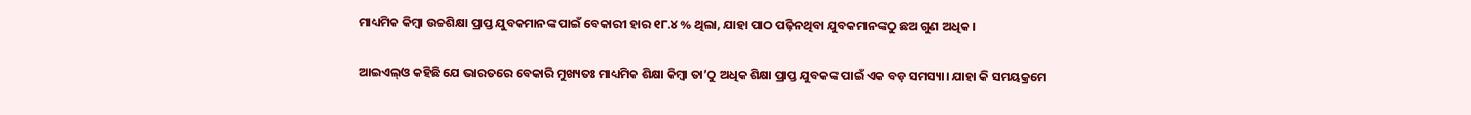ମାଧ୍ୟମିକ କିମ୍ବା ଉଚ୍ଚଶିକ୍ଷା ପ୍ରାପ୍ତ ଯୁବକମାନଙ୍କ ପାଇଁ ବେକାରୀ ହାର ୧୮.୪ % ଥିଲା, ଯାହା ପାଠ ପଢ଼ିନଥିବା ଯୁବକମାନଙ୍କଠୁ ଛଅ ଗୁଣ ଅଧିକ ।

ଆଇଏଲ୍ଓ କହିଛି ଯେ ଭାରତରେ ବେକାରି ମୁଖ୍ୟତଃ ମାଧ୍ୟମିକ ଶିକ୍ଷା କିମ୍ବା ତା’ଠୁ ଅଧିକ ଶିକ୍ଷା ପ୍ରାପ୍ତ ଯୁବକଙ୍କ ପାଇଁ ଏକ ବଡ଼ ସମସ୍ୟା। ଯାହା କି ସମୟକ୍ରମେ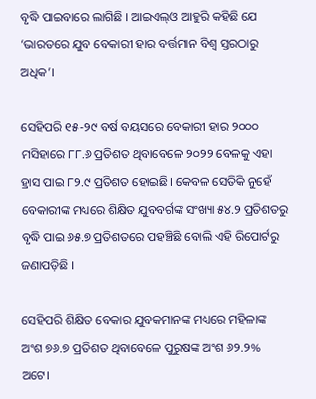ବୃଦ୍ଧି ପାଇବାରେ ଲାଗିଛି । ଆଇଏଲ୍‌ଓ ଆହୁରି କହିଛି ଯେ ‘ଭାରତରେ ଯୁବ ବେକାରୀ ହାର ବର୍ତ୍ତମାନ ବିଶ୍ୱ ସ୍ତରଠାରୁ ଅଧିକ’।

ସେହିପରି ୧୫-୨୯ ବର୍ଷ ବୟସରେ ବେକାରୀ ହାର ୨୦୦୦ ମସିହାରେ ୮୮.୬ ପ୍ରତିଶତ ଥିବାବେଳେ ୨୦୨୨ ବେଳକୁ ଏହା ହ୍ରାସ ପାଇ ୮୨.୯ ପ୍ରତିଶତ ହୋଇଛି। କେବଳ ସେତିକି ନୁହେଁ ବେକାରୀଙ୍କ ମଧ୍ୟରେ ଶିକ୍ଷିତ ଯୁବବର୍ଗଙ୍କ ସଂଖ୍ୟା ୫୪.୨ ପ୍ରତିଶତରୁ ବୃଦ୍ଧି ପାଇ ୬୫.୭ ପ୍ରତିଶତରେ ପହଞ୍ଚିଛି ବୋଲି ଏହି ରିପୋର୍ଟରୁ ଜଣାପଡ଼ିଛି ।

ସେହିପରି ଶିକ୍ଷିତ ବେକାର ଯୁବକମାନଙ୍କ ମଧ୍ୟରେ ମହିଳାଙ୍କ ଅଂଶ ୭୬.୭ ପ୍ରତିଶତ ଥିବାବେଳେ ପୁରୁଷଙ୍କ ଅଂଶ ୬୨.୨% ଅଟେ।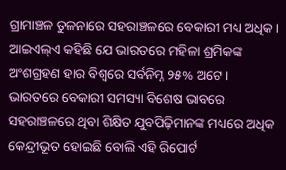ଗ୍ରାମାଞ୍ଚଳ ତୁଳନାରେ ସହରାଞ୍ଚଳରେ ବେକାରୀ ମଧ୍ୟ ଅଧିକ। ଆଇଏଲ୍ଏ କହିଛି ଯେ ଭାରତରେ ମହିଳା ଶ୍ରମିକଙ୍କ ଅଂଶଗ୍ରହଣ ହାର ବିଶ୍ୱରେ ସର୍ବନିମ୍ନ ୨୫% ଅଟେ । ଭାରତରେ ବେକାରୀ ସମସ୍ୟା ବିଶେଷ ଭାବରେ ସହରାଞ୍ଚଳରେ ଥିବା ଶିକ୍ଷିତ ଯୁବପିଢ଼ିମାନଙ୍କ ମଧ୍ୟରେ ଅଧିକ କେନ୍ଦ୍ରୀଭୂତ ହୋଇଛି ‍ବୋଲି ଏହି ରିପୋର୍ଟ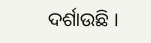ଦର୍ଶାଉଛି ।